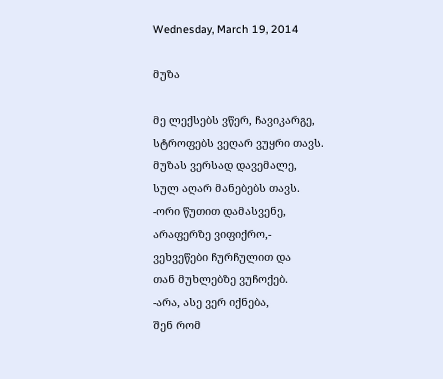Wednesday, March 19, 2014

მუზა

მე ლექსებს ვწერ, ჩავიკარგე,
სტროფებს ვეღარ ვუყრი თავს.
მუზას ვერსად დავემალე,
სულ აღარ მანებებს თავს.
-ორი წუთით დამასვენე,
არაფერზე ვიფიქრო,-
ვეხვეწები ჩურჩულით და
თან მუხლებზე ვუჩოქებ.
-არა, ასე ვერ იქნება,
შენ რომ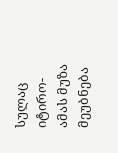სულაც იტირო-
ამას მუზა მეუბნება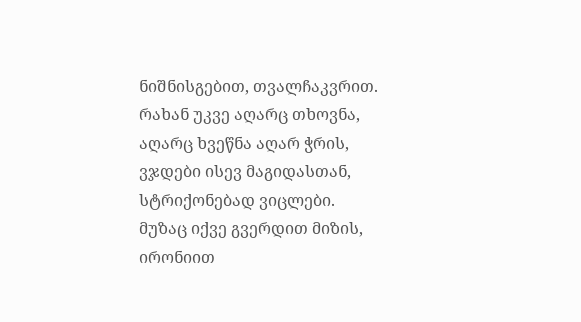ნიშნისგებით, თვალჩაკვრით.
რახან უკვე აღარც თხოვნა,
აღარც ხვეწნა აღარ ჭრის,
ვჯდები ისევ მაგიდასთან,
სტრიქონებად ვიცლები.
მუზაც იქვე გვერდით მიზის,
ირონიით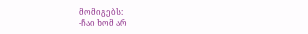მომიგებს:
-ჩაი ხომ არ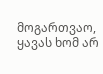მოგართვაო,
ყავას ხომ არ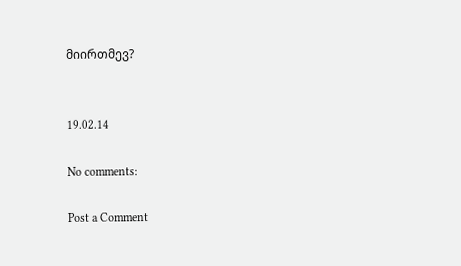მიირთმევ?


19.02.14

No comments:

Post a Comment